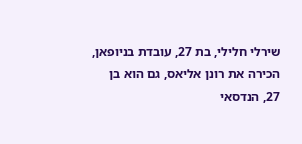שירלי חלילי, בת 27, עובדת בניופאן, הכירה את רונן אליאס, גם הוא בן 27, הנדסאי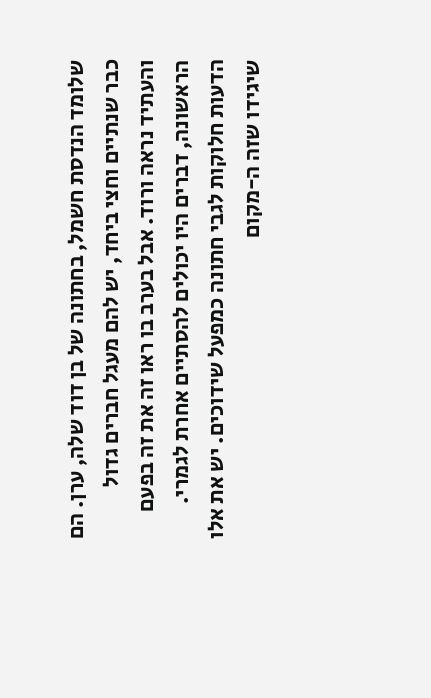שלומד הנדסת חשמל, בחתונה של בן דוד שלה, ערן. הם כבר שנתיים וחצי ביחד, יש להם מעגל חברים גדול והעתיד נראה ורוד. אבל בערב בו ראו זה את זה בפעם הראשונה, דברים היו יכולים להסתיים אחרת לגמרי.
הדעות חלוקות לגבי חתונה כמפעל שידוכים. יש את אלו שיגידו שזה ה-מקום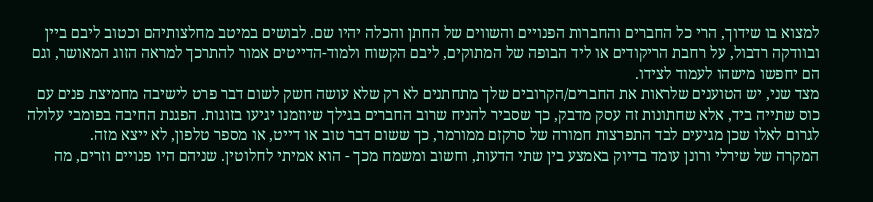למצוא בו שידוך, הרי כל החברים והחברות הפנויים והשווים של החתן והכלה יהיו שם. לבושים במיטב מחלצותיהם וכטוב ליבם ביין ובוודקה רדבול, על רחבת הריקודים או ליד הבופה של המתוקים, ליבם הקשוח ולמוד-הדייטים אמור להתרכך למראה הזוג המאושר, וגם הם יחפשו מישהו לעמוד לצידו.
מצד שני, יש הטוענים שלראות את החברים/הקרובים שלך מתחתנים לא רק שלא עושה חשק לשום דבר פרט לישיבה מחמיצת פנים עם כוס שתייה ביד, אלא שחתונות זה עסק מדבק, כך שסביר להניח שרוב החברים בגילך שיוזמנו יגיעו בזוגות. הפגנת החיבה בפומבי עלולה לגרום לאלו שכן מגיעים לבד התפרצות חמורה של סרקזם ממורמר, כך ששום דבר טוב או דייט, או מספר טלפון, לא ייצא מזה.
המקרה של שירלי ורונן עומד בדיוק באמצע בין שתי הדעות, וחשוב ומשמח מכך - הוא אמיתי לחלוטין. שניהם היו פנויים וזרים, מה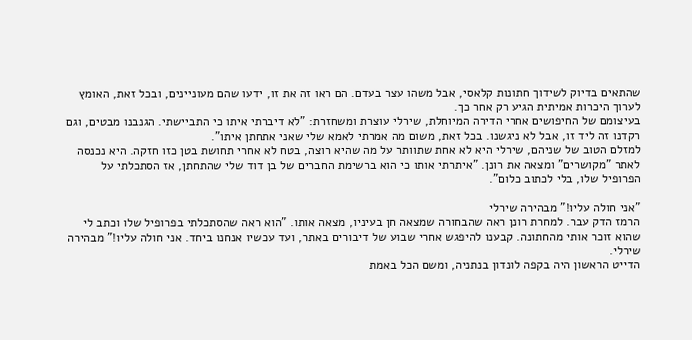שהתאים בדיוק לשידוך חתונות קלאסי, אבל משהו עצר בעדם. הם ראו זה את זו, ידעו שהם מעוניינים, ובכל זאת, האומץ לערוך היכרות אמיתית הגיע רק אחר כך.
בעיצומם של החיפושים אחרי הדירה המיוחלת, שירלי עוצרת ומשחזרת: "לא דיברתי איתו כי התביישתי. הגנבנו מבטים, וגם רקדנו זה ליד זו, אבל לא ניגשנו. בכל זאת, משום מה אמרתי לאמא שלי שאני אתחתן איתו".
למזלם הטוב של שניהם, שירלי היא לא אחת שתוותר על מה שהיא רוצה, בטח לא אחרי תחושת בטן כזו חזקה. היא נכנסה לאתר "מקושרים" ומצאה את רונן. "איתרתי אותו כי הוא ברשימת החברים של בן דוד שלי שהתחתן, אז הסתכלתי על הפרופיל שלו, בלי לכתוב כלום".

"אני חולה עליו!" מבהירה שירלי
הרמז הדק עבר. למחרת רונן ראה שהבחורה שמצאה חן בעיניו, מצאה אותו. "הוא ראה שהסתכלתי בפרופיל שלו וכתב לי שהוא זוכר אותי מהחתונה. קבענו להיפגש אחרי שבוע של דיבורים באתר, ועד עכשיו אנחנו ביחד. אני חולה עליו!" מבהירה שירלי.
הדייט הראשון היה בקפה לונדון בנתניה, ומשם הכל באמת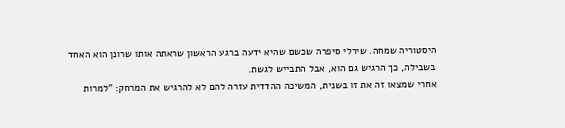היסטוריה שמחה. שירלי סיפרה שכשם שהיא ידעה ברגע הראשון שראתה אותו שרונן הוא האחד בשבילה, כך הרגיש גם הוא, אבל התבייש לגשת.
אחרי שמצאו זה את זו בשנית, המשיכה ההדדית עזרה להם לא להרגיש את המרחק: "למרות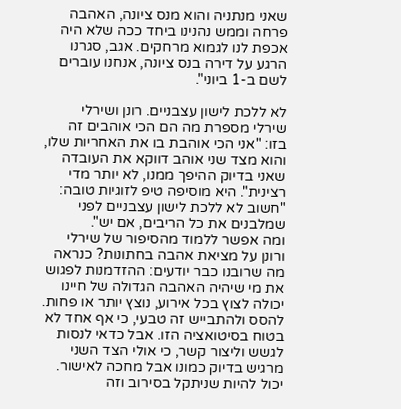שאני מנתניה והוא מנס ציונה, האהבה פרחה וממש נהנינו ביחד ככה שלא היה אכפת לנו לגמוא מרחקים. אגב, סגרנו הרגע על דירה בנס ציונה, אנחנו עוברים לשם ב-1 ביוני".

לא ללכת לישון עצבניים. רונן ושירלי
שירלי מספרת מה הם הכי אוהבים זה בזו: "אני הכי אוהבת בו את האחריות שלו, והוא מצד שני אוהב דווקא את העובדה שאני בדיוק ההיפך ממנו, לא יותר מדי רצינית". היא מוסיפה טיפ לזוגיות טובה: "חשוב לא ללכת לישון עצבניים לפני שמלבנים את כל הריבים, אם יש".
ומה אפשר ללמוד מהסיפור של שירלי ורונן על מציאת אהבה בחתונות? כנראה מה שרובנו כבר יודעים: ההזדמנות לפגוש את מי שיהיה האהבה הגדולה של חיינו יכולה לצוץ בכל אירוע, נוצץ יותר או פחות. להסס ולהתבייש זה טבעי, כי אף אחד לא בטוח בסיטואציה הזו. אבל כדאי לנסות לגשש וליצור קשר, כי אולי הצד השני מרגיש בדיוק כמונו אבל מחכה לאישור.
יכול להיות שניתקל בסירוב וזה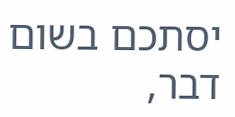יסתכם בשום דבר,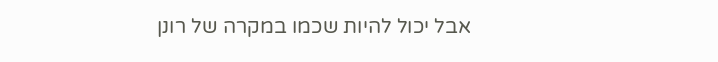אבל יכול להיות שכמו במקרה של רונן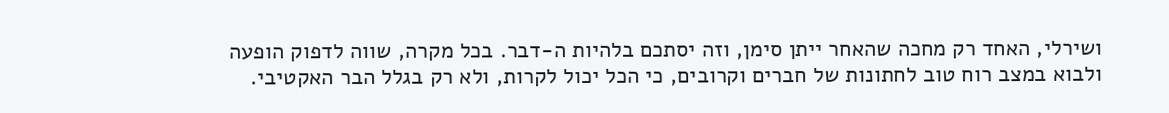ושירלי, האחד רק מחכה שהאחר ייתן סימן, וזה יסתכם בלהיות ה-דבר. בכל מקרה, שווה לדפוק הופעה ולבוא במצב רוח טוב לחתונות של חברים וקרובים, כי הכל יכול לקרות, ולא רק בגלל הבר האקטיבי.